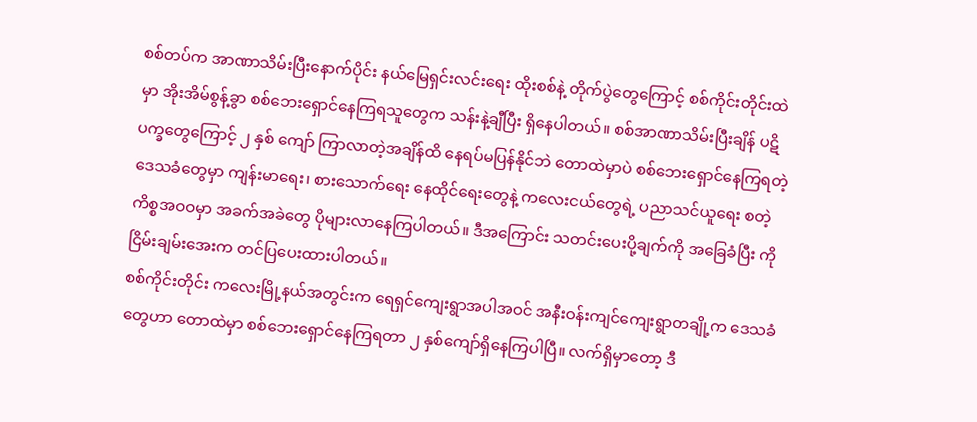စစ်တပ်က အာဏာသိမ်းပြီးနောက်ပိုင်း နယ်မြေရှင်းလင်းရေး ထိုးစစ်နဲ့ တိုက်ပွဲတွေကြောင့် စစ်ကိုင်းတိုင်းထဲမှာ အိုးအိမ်စွန့်ခွာ စစ်ဘေးရှောင်နေကြရသူတွေက သန်းနဲ့ချီပြီး ရှိနေပါတယ်။ စစ်အာဏာသိမ်းပြီးချိန် ပဋိပက္ခတွေကြောင့် ၂ နှစ် ကျော် ကြာလာတဲ့အချိန်ထိ နေရပ်မပြန်နိုင်ဘဲ တောထဲမှာပဲ စစ်ဘေးရှောင်နေကြရတဲ့ ဒေသခံတွေမှာ ကျန်းမာရေး၊ စားသောက်ရေး နေထိုင်ရေးတွေနဲ့ ကလေးငယ်တွေရဲ့ ပညာသင်ယူရေး စတဲ့ ကိစ္စအဝဝမှာ အခက်အခဲတွေ ပိုများလာနေကြပါတယ်။ ဒီအကြောင်း သတင်းပေးပို့ချက်ကို အခြေခံပြီး ကိုငြိမ်းချမ်းအေးက တင်ပြပေးထားပါတယ်။
စစ်ကိုင်းတိုင်း ကလေးမြို့နယ်အတွင်းက ရေရှင်ကျေးရွာအပါအဝင် အနီးဝန်းကျင်ကျေးရွာတချို့က ဒေသခံတွေဟာ တောထဲမှာ စစ်ဘေးရှောင်နေကြရတာ ၂ နှစ်ကျော်ရှိနေကြပါပြီ။ လက်ရှိမှာတော့ ဒီ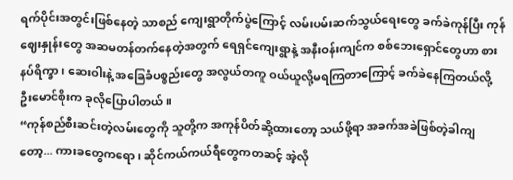ရက်ပိုင်းအတွင်းဖြစ်နေတဲ့ သာစည် ကျေးရွာတိုက်ပွဲကြောင့် လမ်းပမ်းဆက်သွယ်ရေးတွေ ခက်ခဲကုန်ပြီး ကုန်ဈေးနှုန်းတွေ အဆမတန်တက်နေတဲ့အတွက် ရေရှင်ကျေးရွာနဲ့ အနီးဝန်းကျင်က စစ်ဘေးရှောင်တွေဟာ စားနပ်ရိက္ခာ၊ ဆေးဝါးနဲ့ အခြေခံပစ္စည်းတွေ အလွယ်တကူ ဝယ်ယူလို့မရကြတာကြောင့် ခက်ခဲနေကြတယ်လို့ ဦးမောင်စိုးက ခုလိုပြောပါတယ်။
“ကုန်စည်စီးဆင်းတဲ့လမ်းတွေကို သူတို့က အကုန်ပိတ်ဆို့ထားတော့ သယ်ဖို့ရာ အခက်အခဲဖြစ်တဲ့ခါကျတော့... ကားခတွေကရော၊ ဆိုင်ကယ်ကယ်ရီတွေကတဆင့် အဲ့လို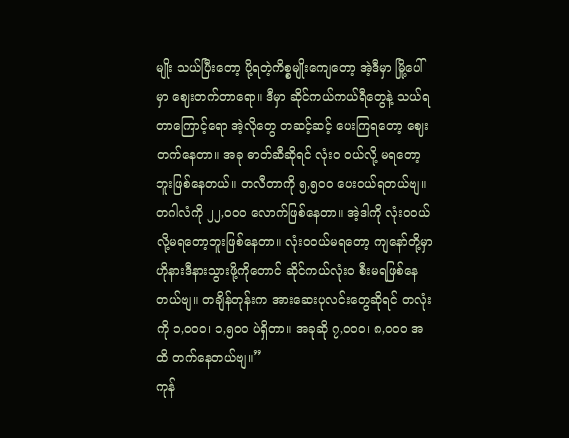မျိုး သယ်ပြီးတော့ ပို့ရတဲ့ကိစ္စမျိုးကျေတော့ အဲ့ဒီမှာ မြို့ပေါ်မှာ ဈေးတက်တာရော။ ဒီမှာ ဆိုင်ကယ်ကယ်ရီတွေနဲ့ သယ်ရတာကြောင့်ရော အဲ့လိုတွေ တဆင့်ဆင့် ပေးကြရတော့ ဈေးတက်နေတာ။ အခု ဓာတ်ဆီဆိုရင် လုံးဝ ဝယ်လို့ မရတော့ဘူးဖြစ်နေတယ်။ တလီတာကို ၅,၅၀၀ ပေးဝယ်ရတယ်ဗျ။ တဂါလံကို ၂၂,၀၀၀ လောက်ဖြစ်နေတာ။ အဲ့ဒါကို လုံးဝဝယ်လို့မရတော့ဘူးဖြစ်နေတာ။ လုံးဝဝယ်မရတော့ ကျနော်တို့မှာ ဟိုနားဒီနားသွားဖို့ကိုတောင် ဆိုင်ကယ်လုံးဝ စီးမရဖြစ်နေတယ်ဗျ။ တချိန်တုန်းက အားဆေးပုလင်းတွေဆိုရင် တလုံးကို ၁,၀၀၀၊ ၁,၅၀၀ ပဲရှိတာ။ အခုဆို ၇,၀၀၀၊ ၈,၀၀၀ အထိ တက်နေတယ်ဗျ။”
ကုန်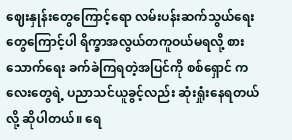ဈေးနှုန်းတွေကြောင့်ရော လမ်းပန်းဆက်သွယ်ရေးတွေကြောင့်ပါ ရိက္ခာအလွယ်တကူဝယ်မရလို့ စားသောက်ရေး ခက်ခဲကြရတဲ့အပြင်ကို စစ်ရှောင် ကလေးတွေရဲ့ ပညာသင်ယူခွင့်လည်း ဆုံးရှုံးနေရတယ်လို့ ဆိုပါတယ်။ ရေ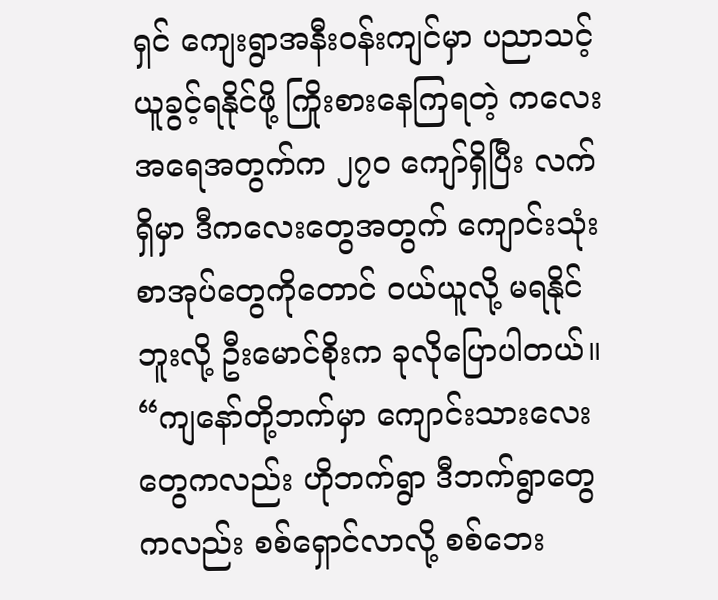ရှင် ကျေးရွာအနီးဝန်းကျင်မှာ ပညာသင့်ယူခွင့်ရနိုင်ဖို့ ကြိုးစားနေကြရတဲ့ ကလေးအရေအတွက်က ၂၇၀ ကျော်ရှိပြီး လက်ရှိမှာ ဒီကလေးတွေအတွက် ကျောင်းသုံးစာအုပ်တွေကိုတောင် ဝယ်ယူလို့ မရနိုင်ဘူးလို့ ဦးမောင်စိုးက ခုလိုပြောပါတယ်။
“ကျနော်တို့ဘက်မှာ ကျောင်းသားလေးတွေကလည်း ဟိုဘက်ရွာ ဒီဘက်ရွာတွေကလည်း စစ်ရှောင်လာလို့ စစ်ဘေး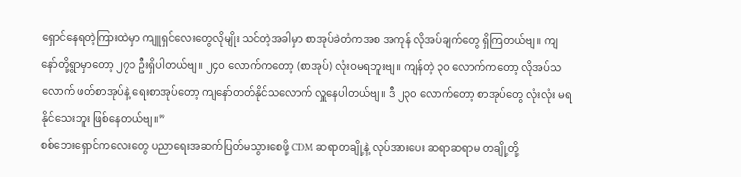ရှောင်နေရတဲ့ကြားထဲမှာ ကျူရှင်လေးတွေလိုမျိုး သင်တဲ့အခါမှာ စာအုပ်ခဲတံကအစ အကုန် လိုအပ်ချက်တွေ ရှိကြတယ်ဗျ။ ကျနော်တို့ရွာမှာတော့ ၂၇၁ ဦးရှိပါတယ်ဗျ။ ၂၄၀ လောက်ကတော့ (စာအုပ်) လုံးဝမရဘူးဗျ။ ကျန်တဲ့ ၃၀ လောက်ကတော့ လိုအပ်သလောက် ဖတ်စာအုပ်နဲ့ ရေးစာအုပ်တော့ ကျနော်တတ်နိုင်သလောက် လှူနေပါတယ်ဗျ။ ဒီ ၂၃၀ လောက်တော့ စာအုပ်တွေ လုံးလုံး မရနိုင်သေးဘူး ဖြစ်နေတယ်ဗျ။”
စစ်ဘေးရှောင်ကလေးတွေ ပညာရေးအဆက်ပြတ်မသွားစေဖို့ CDM ဆရာတချို့နဲ့ လုပ်အားပေး ဆရာဆရာမ တချို့တို့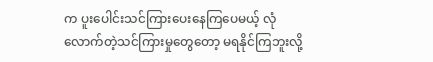က ပူးပေါင်းသင်ကြားပေးနေကြပေမယ့် လုံလောက်တဲ့သင်ကြားမှုတွေတော့ မရနိုင်ကြဘူးလို့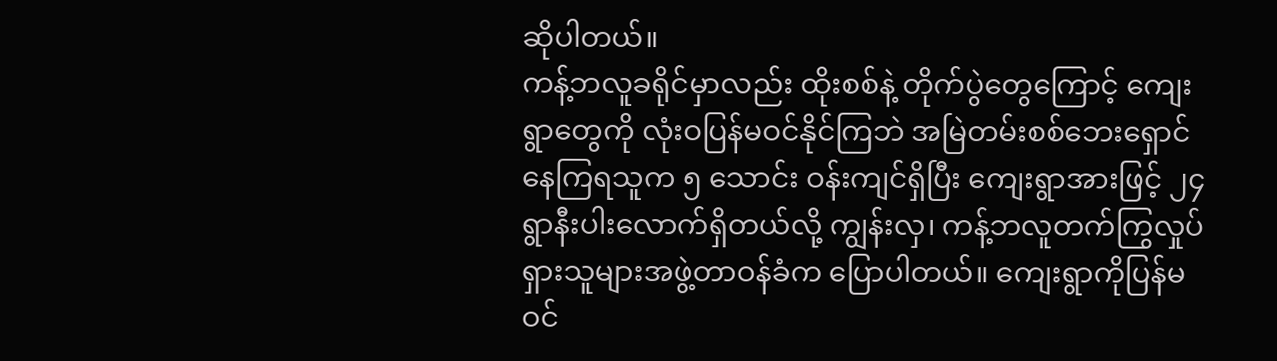ဆိုပါတယ်။
ကန့်ဘလူခရိုင်မှာလည်း ထိုးစစ်နဲ့ တိုက်ပွဲတွေကြောင့် ကျေးရွာတွေကို လုံးဝပြန်မဝင်နိုင်ကြဘဲ အမြဲတမ်းစစ်ဘေးရှောင်နေကြရသူက ၅ သောင်း ဝန်းကျင်ရှိပြီး ကျေးရွာအားဖြင့် ၂၄ ရွာနီးပါးလောက်ရှိတယ်လို့ ကျွန်းလှ၊ ကန့်ဘလူတက်ကြွလှုပ်ရှားသူများအဖွဲ့တာဝန်ခံက ပြောပါတယ်။ ကျေးရွာကိုပြန်မဝင်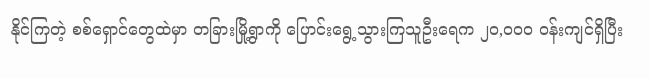နိုင်ကြတဲ့ စစ်ရှောင်တွေထဲမှာ တခြားမြို့ရွာကို ပြောင်းရွေ့သွားကြသူဦးရေက ၂၀,၀၀၀ ဝန်းကျင်ရှိပြီး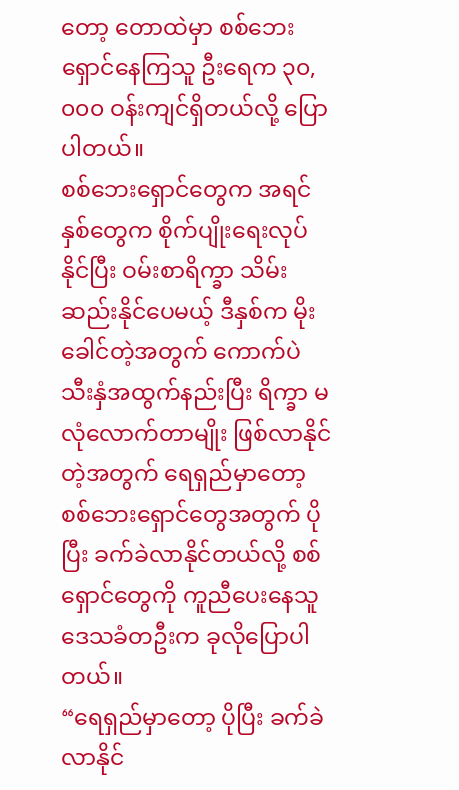တော့ တောထဲမှာ စစ်ဘေးရှောင်နေကြသူ ဦးရေက ၃၀,၀၀၀ ဝန်းကျင်ရှိတယ်လို့ ပြောပါတယ်။
စစ်ဘေးရှောင်တွေက အရင်နှစ်တွေက စိုက်ပျိုးရေးလုပ်နိုင်ပြီး ဝမ်းစာရိက္ခာ သိမ်းဆည်းနိုင်ပေမယ့် ဒီနှစ်က မိုးခေါင်တဲ့အတွက် ကောက်ပဲသီးနှံအထွက်နည်းပြီး ရိက္ခာ မလုံလောက်တာမျိုး ဖြစ်လာနိုင်တဲ့အတွက် ရေရှည်မှာတော့ စစ်ဘေးရှောင်တွေအတွက် ပိုပြီး ခက်ခဲလာနိုင်တယ်လို့ စစ်ရှောင်တွေကို ကူညီပေးနေသူ ဒေသခံတဦးက ခုလိုပြောပါတယ်။
“ရေရှည်မှာတော့ ပိုပြီး ခက်ခဲလာနိုင်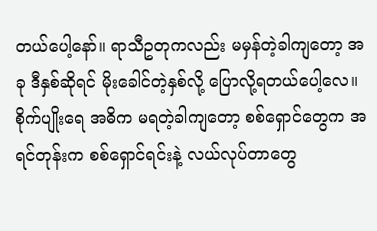တယ်ပေါ့နော်။ ရာသီဥတုကလည်း မမှန်တဲ့ခါကျတော့ အခု ဒီနှစ်ဆိုရင် မိုးခေါင်တဲ့နှစ်လို့ ပြောလို့ရတယ်ပေါ့လေ။ စိုက်ပျိုးရေ အဓိက မရတဲ့ခါကျတော့ စစ်ရှောင်တွေက အရင်တုန်းက စစ်ရှောင်ရင်းနဲ့ လယ်လုပ်တာတွေ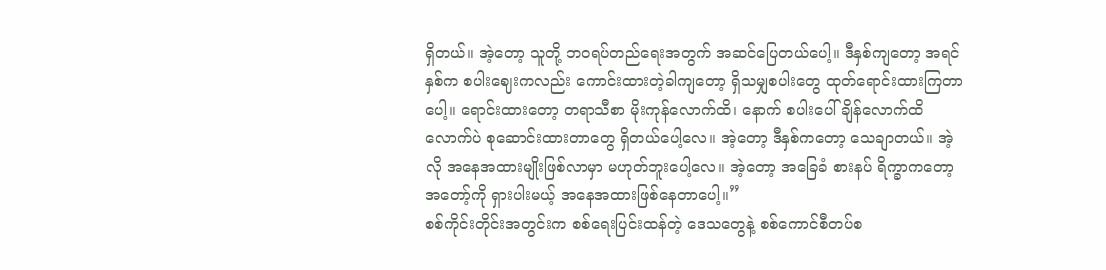ရှိတယ်။ အဲ့တော့ သူတို့ ဘဝရပ်တည်ရေးအတွက် အဆင်ပြေတယ်ပေါ့။ ဒီနှစ်ကျတော့ အရင်နှစ်က စပါးဈေးကလည်း ကောင်းထားတဲ့ခါကျတော့ ရှိသမျှစပါးတွေ ထုတ်ရောင်းထားကြတာပေါ့။ ရောင်းထားတော့ တရာသီစာ မိုးကုန်လောက်ထိ၊ နောက် စပါးပေါ်ချိန်လောက်ထိလောက်ပဲ စုဆောင်းထားတာတွေ ရှိတယ်ပေါ့လေ။ အဲ့တော့ ဒီနှစ်ကတော့ သေချာတယ်။ အဲ့လို အနေအထားမျိုးဖြစ်လာမှာ မဟုတ်ဘူးပေါ့လေ။ အဲ့တော့ အခြေခံ စားနပ် ရိက္ခာကတော့ အတော့်ကို ရှားပါးမယ့် အနေအထားဖြစ်နေတာပေါ့။”
စစ်ကိုင်းတိုင်းအတွင်းက စစ်ရေးပြင်းထန်တဲ့ ဒေသတွေနဲ့ စစ်ကောင်စီတပ်စ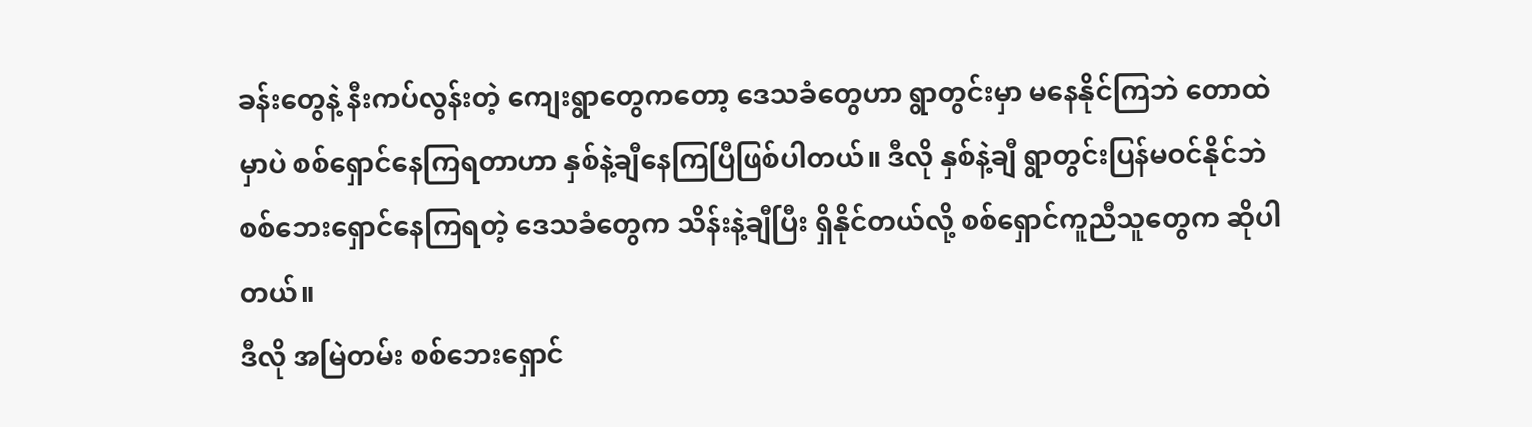ခန်းတွေနဲ့ နီးကပ်လွန်းတဲ့ ကျေးရွာတွေကတော့ ဒေသခံတွေဟာ ရွာတွင်းမှာ မနေနိုင်ကြဘဲ တောထဲမှာပဲ စစ်ရှောင်နေကြရတာဟာ နှစ်နဲ့ချီနေကြပြီဖြစ်ပါတယ်။ ဒီလို နှစ်နဲ့ချီ ရွာတွင်းပြန်မဝင်နိုင်ဘဲ စစ်ဘေးရှောင်နေကြရတဲ့ ဒေသခံတွေက သိန်းနဲ့ချီပြီး ရှိနိုင်တယ်လို့ စစ်ရှောင်ကူညီသူတွေက ဆိုပါတယ်။
ဒီလို အမြဲတမ်း စစ်ဘေးရှောင်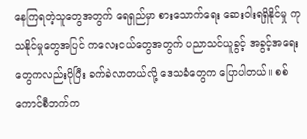နေကြရတဲ့သူတွေအတွက် ရေရှည်မှာ စားသောက်ရေး ဆေးဝါးရရှိနိုင်မှု ကုသနိုင်မှုတွေအပြင် ကလေးငယ်တွေအတွက် ပညာသင်ယူခွင့် အခွင့်အရေးတွေကလည်းပိုပြီး ခက်ခဲလာတယ်လို့ ဒေသခံတွေက ပြောပါတယ်။ စစ်ကောင်စီဘက်က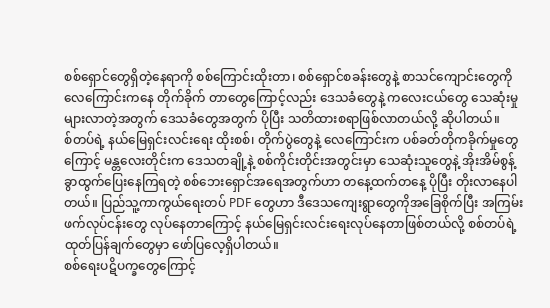စစ်ရှောင်တွေရှိတဲ့နေရာကို စစ်ကြောင်းထိုးတာ၊ စစ်ရှောင်စခန်းတွေနဲ့ စာသင်ကျောင်းတွေကို လေကြောင်းကနေ တိုက်ခိုက် တာတွေကြောင့်လည်း ဒေသခံတွေနဲ့ ကလေးငယ်တွေ သေဆုံးမှု များလာတဲ့အတွက် ဒေသခံတွေအတွက် ပိုပြီး သတိထားစရာဖြစ်လာတယ်လို့ ဆိုပါတယ်။
စ်တပ်ရဲ့ နယ်မြေရှင်းလင်းရေး ထိုးစစ်၊ တိုက်ပွဲတွေနဲ့ လေကြောင်းက ပစ်ခတ်တိုကခိုက်မှုတွေကြောင့် မန္တလေးတိုင်းက ဒေသတချို့နဲ့ စစ်ကိုင်းတိုင်းအတွင်းမှာ သေဆုံးသူတွေနဲ့ အိုးအိမ်စွန့်ခွာထွက်ပြေးနေကြရတဲ့ စစ်ဘေးရှောင်အရေအတွက်ဟာ တနေ့ထက်တနေ့ ပိုပြီး တိုးလာနေပါတယ်။ ပြည်သူ့ကာကွယ်ရေးတပ် PDF တွေဟာ ဒီဒေသကျေးရွာတွေကိုအခြေစိုက်ပြီး အကြမ်းဖက်လုပ်ငန်းတွေ လုပ်နေတာကြောင့် နယ်မြေရှင်းလင်းရေးလုပ်နေတာဖြစ်တယ်လို့ စစ်တပ်ရဲ့ ထုတ်ပြန်ချက်တွေမှာ ဖော်ပြလေ့ရှိပါတယ်။
စစ်ရေးပဋိပက္ခတွေကြောင့်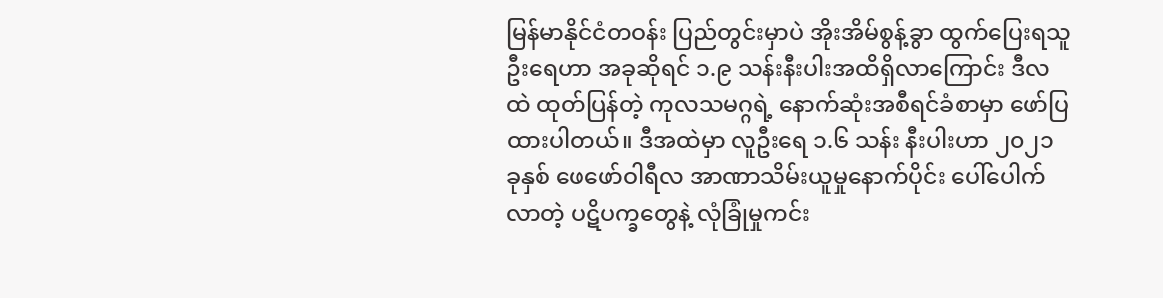မြန်မာနိုင်ငံတဝန်း ပြည်တွင်းမှာပဲ အိုးအိမ်စွန့်ခွာ ထွက်ပြေးရသူဦးရေဟာ အခုဆိုရင် ၁.၉ သန်းနီးပါးအထိရှိလာကြောင်း ဒီလထဲ ထုတ်ပြန်တဲ့ ကုလသမဂ္ဂရဲ့ နောက်ဆုံးအစီရင်ခံစာမှာ ဖော်ပြထားပါတယ်။ ဒီအထဲမှာ လူဦးရေ ၁.၆ သန်း နီးပါးဟာ ၂၀၂၁ ခုနှစ် ဖေဖော်ဝါရီလ အာဏာသိမ်းယူမှုနောက်ပိုင်း ပေါ်ပေါက်လာတဲ့ ပဋိပက္ခတွေနဲ့ လုံခြုံမှုကင်း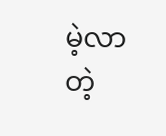မဲ့လာတဲ့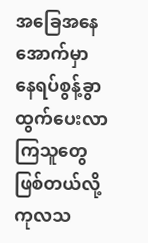အခြေအနေအောက်မှာ နေရပ်စွန့်ခွာ ထွက်ပေးလာကြသူတွေ ဖြစ်တယ်လို့ ကုလသ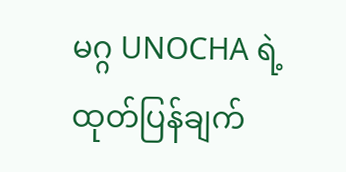မဂ္ဂ UNOCHA ရဲ့ ထုတ်ပြန်ချက်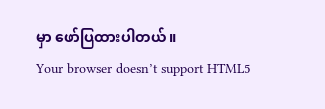မှာ ဖော်ပြထားပါတယ်။
Your browser doesn’t support HTML5